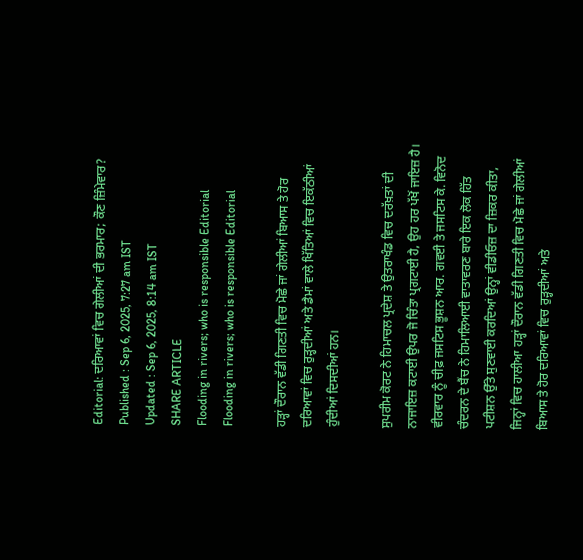Editorial: ਦਰਿਆਵਾਂ ਵਿਚ ਗੇਲੀਆਂ ਦੀ ਭਰਮਾਰ; ਕੌਣ ਜ਼ਿੰਮੇਵਾਰ?
Published : Sep 6, 2025, 7:27 am IST
Updated : Sep 6, 2025, 8:14 am IST
SHARE ARTICLE
Flooding in rivers; who is responsible Editorial
Flooding in rivers; who is responsible Editorial

ਹੜ੍ਹਾਂ ਦੌਰਾਨ ਵੱਡੀ ਗਿਣਤੀ ਵਿਚ ਮੋਛੇ ਜਾਂ ਗੇਲੀਆਂ ਬਿਆਸ ਤੇ ਹੋਰ ਦਰਿਆਵਾਂ ਵਿਚ ਰੁੜ੍ਹਦੀਆਂ ਅਤੇ ਡੈਮਾਂ ਵਾਲੇ ਖਿੱਤਿਆਂ ਵਿਚ ਇਕੱਠੀਆਂ ਹੁੰਦੀਆਂ ਦਿਸਦੀਆਂ ਹਨ।

ਸੁਪਰੀਮ ਕੋਰਟ ਨੇ ਹਿਮਾਚਲ ਪ੍ਰਦੇਸ਼ ਤੇ ਉਤਰਾਖੰਡ ਵਿਚ ਦਰੱਖ਼ਤਾਂ ਦੀ ਨਾਜਾਇਜ਼ ਕਟਾਈ ਉਪਰ ਜੋ ਚਿੰਤਾ ਪ੍ਰਗਟਾਈ ਹੈ, ਉਹ ਹਰ ਪੱਖੋਂ ਜਾਇਜ਼ ਹੈ। ਵੀਰਵਾਰ ਨੂੰ ਚੀਫ਼ ਜਸਟਿਸ ਭੂਸ਼ਨ ਆਰ. ਗਵਈ ਤੇ ਜਸਟਿਸ ਕੇ. ਵਿਨੋਦ ਚੰਦਰਨ ਦੇ ਬੈਂਚ ਨੇ ਹਿਮਾਲਿਆਈ ਵਾਤਾਵਰਣ ਬਾਰੇ ਇਕ ਲੋਕ ਹਿੱਤ ਪਟੀਸ਼ਨ ਉੱਤੇ ਸੁਣਵਾਈ ਕਰਦਿਆਂ ਉਨ੍ਹਾਂ ਵੀਡੀਓਜ਼ ਦਾ ਜ਼ਿਕਰ ਕੀਤਾ, ਜਿਨ੍ਹਾਂ ਵਿਚ ਹਾਲੀਆ ਹੜ੍ਹਾਂ ਦੌਰਾਨ ਵੱਡੀ ਗਿਣਤੀ ਵਿਚ ਮੋਛੇ ਜਾਂ ਗੇਲੀਆਂ ਬਿਆਸ ਤੇ ਹੋਰ ਦਰਿਆਵਾਂ ਵਿਚ ਰੁੜ੍ਹਦੀਆਂ ਅਤੇ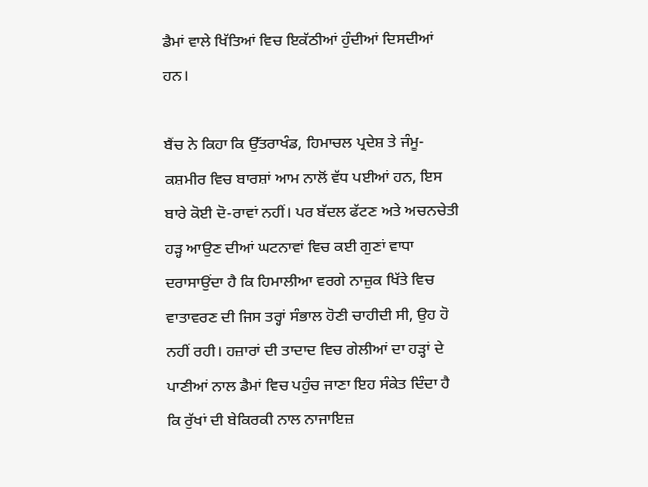ਡੈਮਾਂ ਵਾਲੇ ਖਿੱਤਿਆਂ ਵਿਚ ਇਕੱਠੀਆਂ ਹੁੰਦੀਆਂ ਦਿਸਦੀਆਂ ਹਨ।

ਬੈਂਚ ਨੇ ਕਿਹਾ ਕਿ ਉੱਤਰਾਖੰਡ, ਹਿਮਾਚਲ ਪ੍ਰਦੇਸ਼ ਤੇ ਜੰਮੂ-ਕਸ਼ਮੀਰ ਵਿਚ ਬਾਰਸ਼ਾਂ ਆਮ ਨਾਲੋਂ ਵੱਧ ਪਈਆਂ ਹਨ, ਇਸ ਬਾਰੇ ਕੋਈ ਦੋ-ਰਾਵਾਂ ਨਹੀਂ। ਪਰ ਬੱਦਲ ਫੱਟਣ ਅਤੇ ਅਚਨਚੇਤੀ ਹੜ੍ਹ ਆਉਣ ਦੀਆਂ ਘਟਨਾਵਾਂ ਵਿਚ ਕਈ ਗੁਣਾਂ ਵਾਧਾ ਦਰਾਸਾਉਂਦਾ ਹੈ ਕਿ ਹਿਮਾਲੀਆ ਵਰਗੇ ਨਾਜ਼ੁਕ ਖਿੱਤੇ ਵਿਚ ਵਾਤਾਵਰਣ ਦੀ ਜਿਸ ਤਰ੍ਹਾਂ ਸੰਭਾਲ ਹੋਣੀ ਚਾਹੀਦੀ ਸੀ, ਉਹ ਹੋ ਨਹੀਂ ਰਹੀ। ਹਜ਼ਾਰਾਂ ਦੀ ਤਾਦਾਦ ਵਿਚ ਗੇਲੀਆਂ ਦਾ ਹੜ੍ਹਾਂ ਦੇ ਪਾਣੀਆਂ ਨਾਲ ਡੈਮਾਂ ਵਿਚ ਪਹੁੰਚ ਜਾਣਾ ਇਹ ਸੰਕੇਤ ਦਿੰਦਾ ਹੈ ਕਿ ਰੁੱਖਾਂ ਦੀ ਬੇਕਿਰਕੀ ਨਾਲ ਨਾਜਾਇਜ਼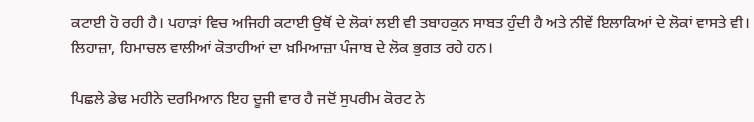ਕਟਾਈ ਹੋ ਰਹੀ ਹੈ। ਪਹਾੜਾਂ ਵਿਚ ਅਜਿਹੀ ਕਟਾਈ ਉਥੋਂ ਦੇ ਲੋਕਾਂ ਲਈ ਵੀ ਤਬਾਹਕੁਨ ਸਾਬਤ ਹੁੰਦੀ ਹੈ ਅਤੇ ਨੀਵੇਂ ਇਲਾਕਿਆਂ ਦੇ ਲੋਕਾਂ ਵਾਸਤੇ ਵੀ। ਲਿਹਾਜ਼ਾ, ਹਿਮਾਚਲ ਵਾਲੀਆਂ ਕੋਤਾਹੀਆਂ ਦਾ ਖ਼ਮਿਆਜ਼ਾ ਪੰਜਾਬ ਦੇ ਲੋਕ ਭੁਗਤ ਰਹੇ ਹਨ।

ਪਿਛਲੇ ਡੇਢ ਮਹੀਨੇ ਦਰਮਿਆਨ ਇਹ ਦੂਜੀ ਵਾਰ ਹੈ ਜਦੋਂ ਸੁਪਰੀਮ ਕੋਰਟ ਨੇ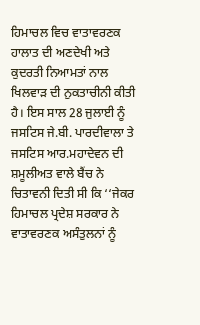ਹਿਮਾਚਲ ਵਿਚ ਵਾਤਾਵਰਣਕ ਹਾਲਾਤ ਦੀ ਅਣਦੇਖੀ ਅਤੇ ਕੁਦਰਤੀ ਨਿਆਮਤਾਂ ਨਾਲ ਖਿਲਵਾੜ ਦੀ ਨੁਕਤਾਚੀਨੀ ਕੀਤੀ ਹੈ। ਇਸ ਸਾਲ 28 ਜੁਲਾਈ ਨੂੰ ਜਸਟਿਸ ਜੇ.ਬੀ. ਪਾਰਦੀਵਾਲਾ ਤੇ ਜਸਟਿਸ ਆਰ.ਮਹਾਦੇਵਨ ਦੀ ਸ਼ਮੂਲੀਅਤ ਵਾਲੇ ਬੈਂਚ ਨੇ ਚਿਤਾਵਨੀ ਦਿਤੀ ਸੀ ਕਿ ‘‘ਜੇਕਰ ਹਿਮਾਚਲ ਪ੍ਰਦੇਸ਼ ਸਰਕਾਰ ਨੇ ਵਾਤਾਵਰਣਕ ਅਸੰਤੁਲਨਾਂ ਨੂੰ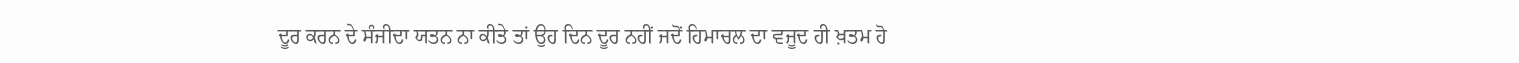ਦੂਰ ਕਰਨ ਦੇ ਸੰਜੀਦਾ ਯਤਨ ਨਾ ਕੀਤੇ ਤਾਂ ਉਹ ਦਿਨ ਦੂਰ ਨਹੀਂ ਜਦੋਂ ਹਿਮਾਚਲ ਦਾ ਵਜੂਦ ਹੀ ਖ਼ਤਮ ਹੋ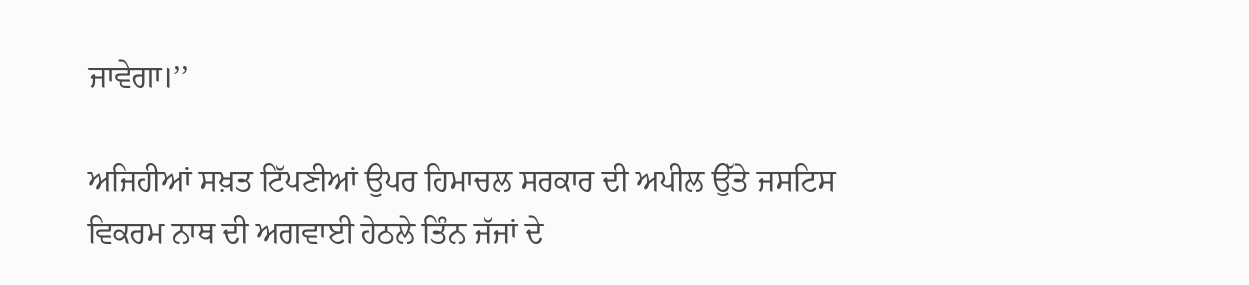ਜਾਵੇਗਾ।’’

ਅਜਿਹੀਆਂ ਸਖ਼ਤ ਟਿੱਪਣੀਆਂ ਉਪਰ ਹਿਮਾਚਲ ਸਰਕਾਰ ਦੀ ਅਪੀਲ ਉੱਤੇ ਜਸਟਿਸ ਵਿਕਰਮ ਨਾਥ ਦੀ ਅਗਵਾਈ ਹੇਠਲੇ ਤਿੰਨ ਜੱਜਾਂ ਦੇ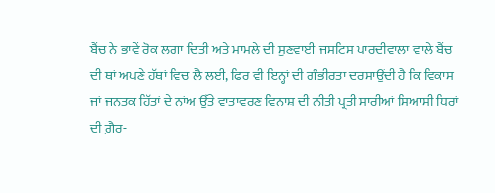ਬੈਂਚ ਨੇ ਭਾਵੇਂ ਰੋਕ ਲਗਾ ਦਿਤੀ ਅਤੇ ਮਾਮਲੇ ਦੀ ਸੁਣਵਾਈ ਜਸਟਿਸ ਪਾਰਦੀਵਾਲਾ ਵਾਲੇ ਬੈਂਚ ਦੀ ਥਾਂ ਅਪਣੇ ਹੱਥਾਂ ਵਿਚ ਲੈ ਲਈ, ਫਿਰ ਵੀ ਇਨ੍ਹਾਂ ਦੀ ਗੰਭੀਰਤਾ ਦਰਸਾਉਂਦੀ ਹੈ ਕਿ ਵਿਕਾਸ ਜਾਂ ਜਨਤਕ ਹਿੱਤਾਂ ਦੇ ਨਾਂਅ ਉੱਤੇ ਵਾਤਾਵਰਣ ਵਿਨਾਸ਼ ਦੀ ਨੀਤੀ ਪ੍ਰਤੀ ਸਾਰੀਆਂ ਸਿਆਸੀ ਧਿਰਾਂ ਦੀ ਗ਼ੈਰ-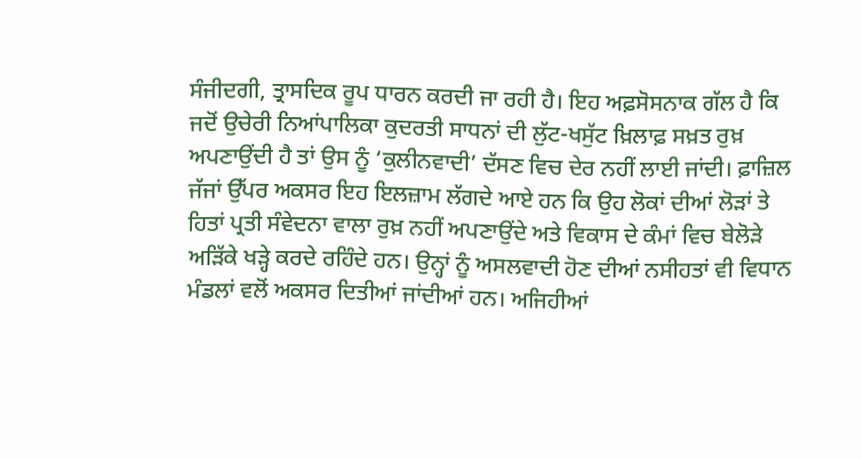ਸੰਜੀਦਗੀ, ਤ੍ਰਾਸਦਿਕ ਰੂਪ ਧਾਰਨ ਕਰਦੀ ਜਾ ਰਹੀ ਹੈ। ਇਹ ਅਫ਼ਸੋਸਨਾਕ ਗੱਲ ਹੈ ਕਿ ਜਦੋਂ ਉਚੇਰੀ ਨਿਆਂਪਾਲਿਕਾ ਕੁਦਰਤੀ ਸਾਧਨਾਂ ਦੀ ਲੁੱਟ-ਖਸੁੱਟ ਖ਼ਿਲਾਫ਼ ਸਖ਼ਤ ਰੁਖ਼ ਅਪਣਾਉਂਦੀ ਹੈ ਤਾਂ ਉਸ ਨੂੰ ‘ਕੁਲੀਨਵਾਦੀ’ ਦੱਸਣ ਵਿਚ ਦੇਰ ਨਹੀਂ ਲਾਈ ਜਾਂਦੀ। ਫ਼ਾਜ਼ਿਲ ਜੱਜਾਂ ਉੱਪਰ ਅਕਸਰ ਇਹ ਇਲਜ਼ਾਮ ਲੱਗਦੇ ਆਏ ਹਨ ਕਿ ਉਹ ਲੋਕਾਂ ਦੀਆਂ ਲੋੜਾਂ ਤੇ ਹਿਤਾਂ ਪ੍ਰਤੀ ਸੰਵੇਦਨਾ ਵਾਲਾ ਰੁਖ਼ ਨਹੀਂ ਅਪਣਾਉਂਦੇ ਅਤੇ ਵਿਕਾਸ ਦੇ ਕੰਮਾਂ ਵਿਚ ਬੇਲੋੜੇ ਅੜਿੱਕੇ ਖੜ੍ਹੇ ਕਰਦੇ ਰਹਿੰਦੇ ਹਨ। ਉਨ੍ਹਾਂ ਨੂੰ ਅਸਲਵਾਦੀ ਹੋਣ ਦੀਆਂ ਨਸੀਹਤਾਂ ਵੀ ਵਿਧਾਨ ਮੰਡਲਾਂ ਵਲੋਂ ਅਕਸਰ ਦਿਤੀਆਂ ਜਾਂਦੀਆਂ ਹਨ। ਅਜਿਹੀਆਂ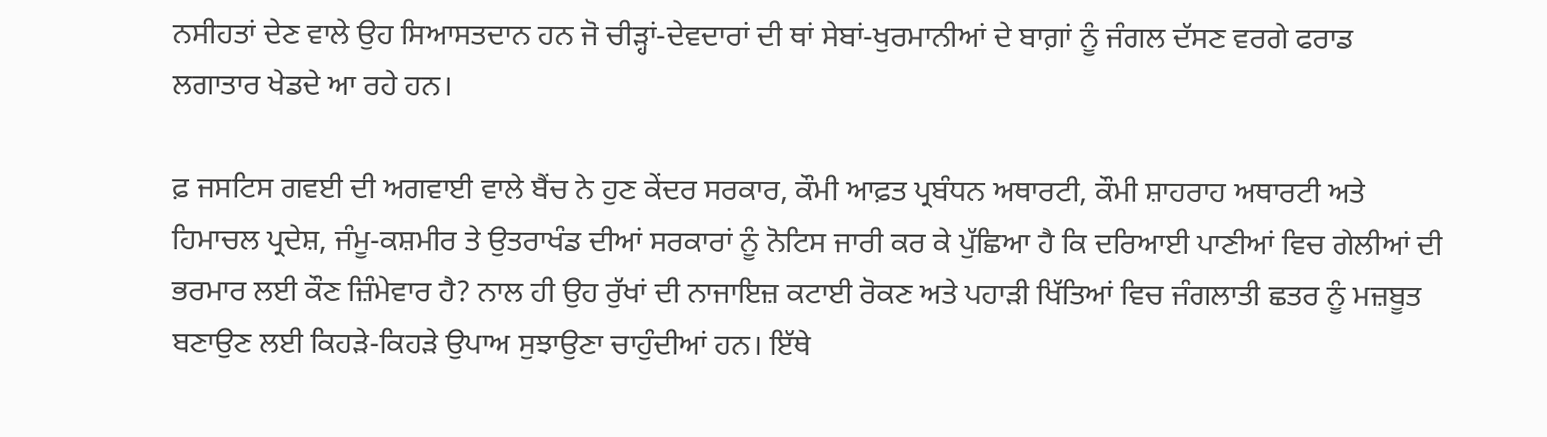ਨਸੀਹਤਾਂ ਦੇਣ ਵਾਲੇ ਉਹ ਸਿਆਸਤਦਾਨ ਹਨ ਜੋ ਚੀੜ੍ਹਾਂ-ਦੇਵਦਾਰਾਂ ਦੀ ਥਾਂ ਸੇਬਾਂ-ਖੁਰਮਾਨੀਆਂ ਦੇ ਬਾਗ਼ਾਂ ਨੂੰ ਜੰਗਲ ਦੱਸਣ ਵਰਗੇ ਫਰਾਡ ਲਗਾਤਾਰ ਖੇਡਦੇ ਆ ਰਹੇ ਹਨ।

ਫ਼ ਜਸਟਿਸ ਗਵਈ ਦੀ ਅਗਵਾਈ ਵਾਲੇ ਬੈਂਚ ਨੇ ਹੁਣ ਕੇਂਦਰ ਸਰਕਾਰ, ਕੌਮੀ ਆਫ਼ਤ ਪ੍ਰਬੰਧਨ ਅਥਾਰਟੀ, ਕੌਮੀ ਸ਼ਾਹਰਾਹ ਅਥਾਰਟੀ ਅਤੇ ਹਿਮਾਚਲ ਪ੍ਰਦੇਸ਼, ਜੰਮੂ-ਕਸ਼ਮੀਰ ਤੇ ਉਤਰਾਖੰਡ ਦੀਆਂ ਸਰਕਾਰਾਂ ਨੂੰ ਨੋਟਿਸ ਜਾਰੀ ਕਰ ਕੇ ਪੁੱਛਿਆ ਹੈ ਕਿ ਦਰਿਆਈ ਪਾਣੀਆਂ ਵਿਚ ਗੇਲੀਆਂ ਦੀ ਭਰਮਾਰ ਲਈ ਕੌਣ ਜ਼ਿੰਮੇਵਾਰ ਹੈ? ਨਾਲ ਹੀ ਉਹ ਰੁੱਖਾਂ ਦੀ ਨਾਜਾਇਜ਼ ਕਟਾਈ ਰੋਕਣ ਅਤੇ ਪਹਾੜੀ ਖਿੱਤਿਆਂ ਵਿਚ ਜੰਗਲਾਤੀ ਛਤਰ ਨੂੰ ਮਜ਼ਬੂਤ ਬਣਾਉਣ ਲਈ ਕਿਹੜੇ-ਕਿਹੜੇ ਉਪਾਅ ਸੁਝਾਉਣਾ ਚਾਹੁੰਦੀਆਂ ਹਨ। ਇੱਥੇ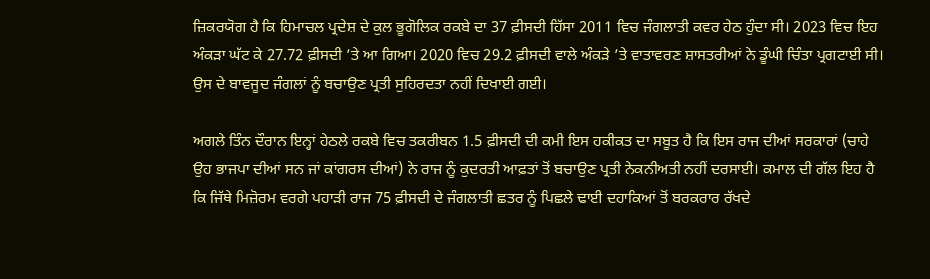ਜ਼ਿਕਰਯੋਗ ਹੈ ਕਿ ਹਿਮਾਚਲ ਪ੍ਰਦੇਸ਼ ਦੇ ਕੁਲ ਭੂਗੋਲਿਕ ਰਕਬੇ ਦਾ 37 ਫ਼ੀਸਦੀ ਹਿੱਸਾ 2011 ਵਿਚ ਜੰਗਲਾਤੀ ਕਵਰ ਹੇਠ ਹੁੰਦਾ ਸੀ। 2023 ਵਿਚ ਇਹ ਅੰਕੜਾ ਘੱਟ ਕੇ 27.72 ਫ਼ੀਸਦੀ ’ਤੇ ਆ ਗਿਆ। 2020 ਵਿਚ 29.2 ਫ਼ੀਸਦੀ ਵਾਲੇ ਅੰਕੜੇ ’ਤੇ ਵਾਤਾਵਰਣ ਸ਼ਾਸਤਰੀਆਂ ਨੇ ਡੂੰਘੀ ਚਿੰਤਾ ਪ੍ਰਗਟਾਈ ਸੀ। ਉਸ ਦੇ ਬਾਵਜੂਦ ਜੰਗਲਾਂ ਨੂੰ ਬਚਾਉਣ ਪ੍ਰਤੀ ਸੁਹਿਰਦਤਾ ਨਹੀਂ ਦਿਖਾਈ ਗਈ।

ਅਗਲੇ ਤਿੰਨ ਦੌਰਾਨ ਇਨ੍ਹਾਂ ਹੇਠਲੇ ਰਕਬੇ ਵਿਚ ਤਕਰੀਬਨ 1.5 ਫ਼ੀਸਦੀ ਦੀ ਕਮੀ ਇਸ ਹਕੀਕਤ ਦਾ ਸਬੂਤ ਹੈ ਕਿ ਇਸ ਰਾਜ ਦੀਆਂ ਸਰਕਾਰਾਂ (ਚਾਹੇ ਉਹ ਭਾਜਪਾ ਦੀਆਂ ਸਨ ਜਾਂ ਕਾਂਗਰਸ ਦੀਆਂ) ਨੇ ਰਾਜ ਨੂੰ ਕੁਦਰਤੀ ਆਫ਼ਤਾਂ ਤੋਂ ਬਚਾਉਣ ਪ੍ਰਤੀ ਨੇਕਨੀਅਤੀ ਨਹੀਂ ਦਰਸਾਈ। ਕਮਾਲ ਦੀ ਗੱਲ ਇਹ ਹੈ ਕਿ ਜਿੱਥੇ ਮਿਜ਼ੋਰਮ ਵਰਗੇ ਪਹਾੜੀ ਰਾਜ 75 ਫ਼ੀਸਦੀ ਦੇ ਜੰਗਲਾਤੀ ਛਤਰ ਨੂੰ ਪਿਛਲੇ ਢਾਈ ਦਹਾਕਿਆਂ ਤੋਂ ਬਰਕਰਾਰ ਰੱਖਦੇ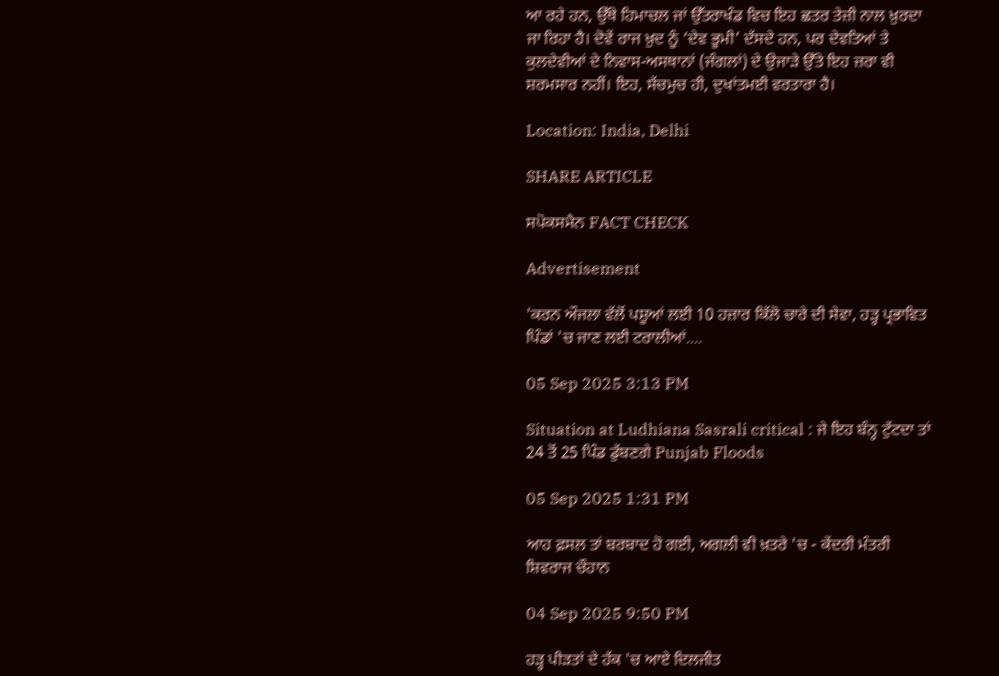ਆ ਰਹੇ ਹਨ, ਉੱਥੇ ਹਿਮਾਚਲ ਜਾਂ ਉੱਤਰਾਖੰਡ ਵਿਚ ਇਹ ਛਤਰ ਤੇਜ਼ੀ ਨਾਲ ਖ਼ੁਰਦਾ ਜਾ ਰਿਹਾ ਹੈ। ਦੋਵੇਂ ਰਾਜ ਖ਼ੁਦ ਨੂੰ ‘ਦੇਵ ਭੂਮੀ’ ਦੱਸਦੇ ਹਨ, ਪਰ ਦੇਵਤਿਆਂ ਤੇ ਕੁਲਦੇਵੀਆਂ ਦੇ ਨਿਵਾਸ-ਅਸਥਾਨਾਂ (ਜੰਗਲਾਂ) ਦੇ ਉਜਾੜੇ ਉੱਤੇ ਇਹ ਜ਼ਰਾ ਵੀ ਸ਼ਰਮਸਾਰ ਨਹੀਂ। ਇਹ, ਸੱਚਮੁਚ ਹੀ, ਦੁਖਾਂਤਮਈ ਵਰਤਾਰਾ ਹੈ।

Location: India, Delhi

SHARE ARTICLE

ਸਪੋਕਸਮੈਨ FACT CHECK

Advertisement

'ਕਰਨ ਔਜਲਾ ਵੱਲੋਂ ਪਸ਼ੂਆਂ ਲਈ 10 ਹਜ਼ਾਰ ਕਿੱਲੋ ਚਾਰੇ ਦੀ ਸੇਵਾ, ਹੜ੍ਹ ਪ੍ਰਭਾਵਿਤ ਪਿੰਡਾਂ 'ਚ ਜਾਣ ਲਈ ਟਰਾਲੀਆਂ....

05 Sep 2025 3:13 PM

Situation at Ludhiana Sasrali critical : ਜੇ ਇਹ ਬੰਨ੍ਹ ਟੁੱਟਦਾ ਤਾਂ 24 ਤੋਂ 25 ਪਿੰਡ ਡੁੱਬਣਗੇ Punjab Floods

05 Sep 2025 1:31 PM

ਆਹ ਫ਼ਸਲ ਤਾਂ ਬਰਬਾਦ ਹੋ ਗਈ, ਅਗਲੀ ਵੀ ਖ਼ਤਰੇ 'ਚ - ਕੇਂਦਰੀ ਮੰਤਰੀ ਸ਼ਿਵਰਾਜ ਚੌਹਾਨ

04 Sep 2025 9:50 PM

ਹੜ੍ਹ ਪੀੜਤਾਂ ਦੇ ਹੱਕ 'ਚ ਆਏ ਦਿਲਜੀਤ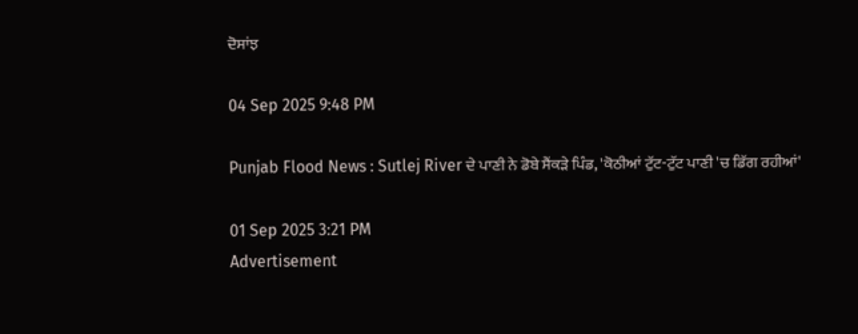ਦੋਸਾਂਝ

04 Sep 2025 9:48 PM

Punjab Flood News : Sutlej River ਦੇ ਪਾਣੀ ਨੇ ਡੋਬੇ ਸੈਂਕੜੇ ਪਿੰਡ, 'ਕੋਠੀਆਂ ਟੁੱਟ-ਟੁੱਟ ਪਾਣੀ 'ਚ ਡਿੱਗ ਰਹੀਆਂ'

01 Sep 2025 3:21 PM
Advertisement